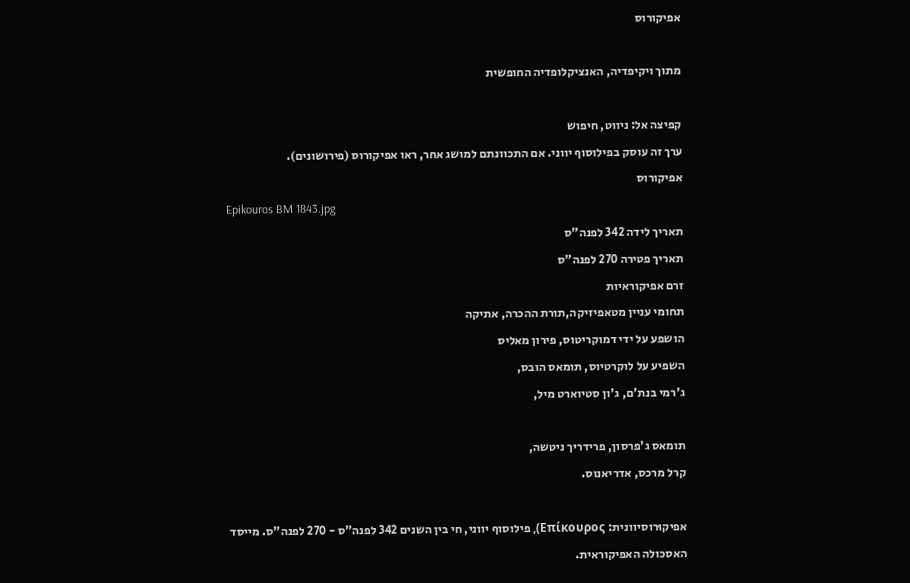אפיקורוס

מתוך ויקיפדיה, האנציקלופדיה החופשית

קפיצה אל: ניווט, חיפוש
ערך זה עוסק בפילוסוף יווני. אם התכוונתם למושג אחר, ראו אפיקורוס (פירושונים).
אפיקורוס
Epikouros BM 1843.jpg
תאריך לידה 342 לפנה"ס
תאריך פטירה 270 לפנה"ס
זרם אפיקוראיות
תחומי עניין מטאפיזיקה,תורת ההכרה, אתיקה
הושפע על ידי דמוקריטוס, פירון מאליס
השפיע על לוקרטיוס, תומאס הובס,
ג'רמי בנת'ם, ג'ון סטיוארט מיל,

תומאס ג'פרסון, פרידריך ניטשה,
קרל מרכס, אדריאנוס.

אפיקוּרוסיוונית: Επίκουρος), פילוסוף יווני, חי בין השנים 342 לפנה"ס - 270 לפנה"ס. מייסד האסכולה האפיקוראית.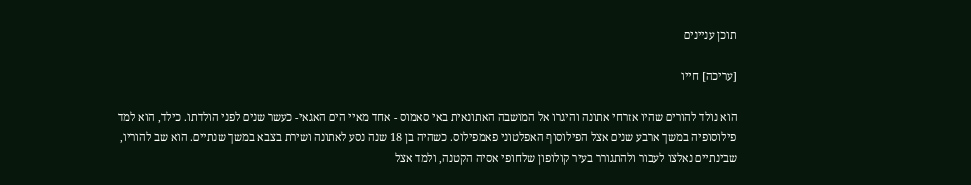תוכן עניינים

[עריכה] חייו

הוא נולד להורים שהיו אזרחי אתונה והיגרו אל המושבה האתונאית באי סאמוס - אחד מאיי הים האגאי- כעשר שנים לפני הולדתו. כילד, הוא למד פילוסופיה במשך ארבע שנים אצל הפילוסוף האפלטוני פאמפילוס. כשהיה בן 18 שנה נסע לאתונה ושירת בצבא במשך שנתיים. הוא שב להוריו, שבינתיים נאלצו לעבור ולהתגורר בעיר קולופון שלחופי אסיה הקטנה, ולמד אצל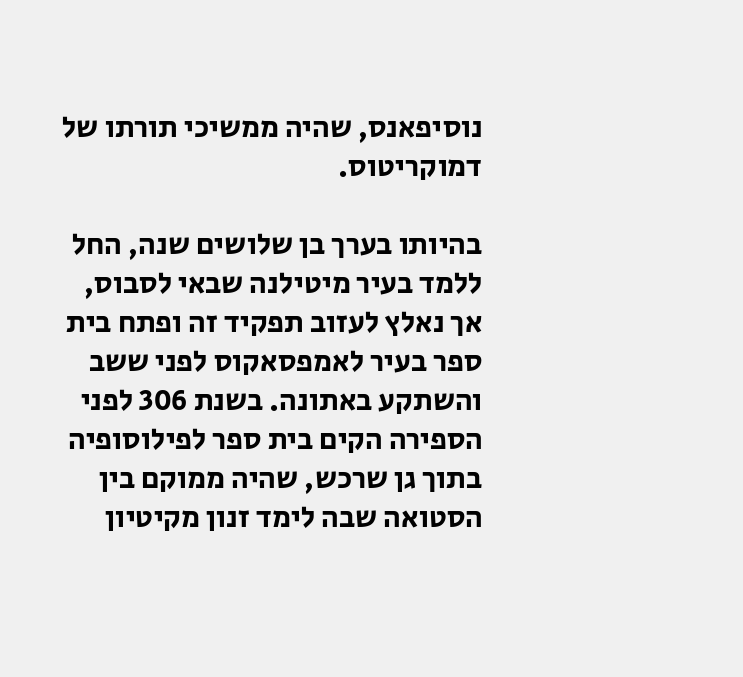נוסיפאנס, שהיה ממשיכי תורתו של דמוקריטוס.

בהיותו בערך בן שלושים שנה, החל ללמד בעיר מיטילנה שבאי לסבוס, אך נאלץ לעזוב תפקיד זה ופתח בית ספר בעיר לאמפסאקוס לפני ששב והשתקע באתונה. בשנת 306 לפני הספירה הקים בית ספר לפילוסופיה בתוך גן שרכש, שהיה ממוקם בין הסטואה שבה לימד זנון מקיטיון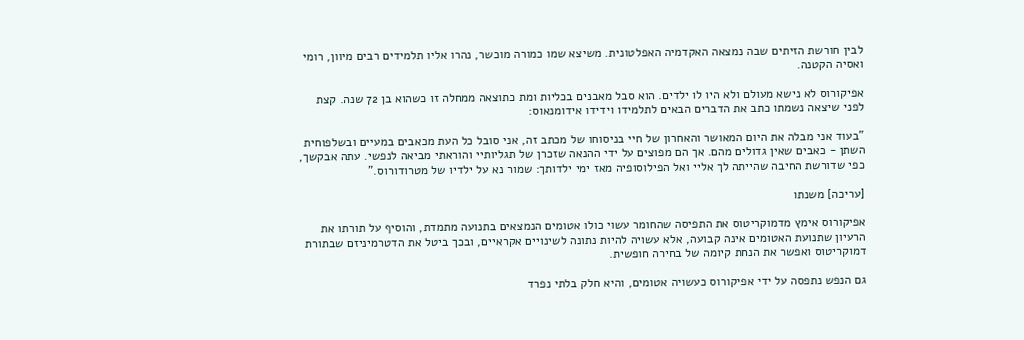לבין חורשת הזיתים שבה נמצאה האקדמיה האפלטונית. משיצא שמו כמורה מוכשר, נהרו אליו תלמידים רבים מיוון, רומי ואסיה הקטנה.

אפיקורוס לא נישא מעולם ולא היו לו ילדים. הוא סבל מאבנים בכליות ומת כתוצאה ממחלה זו כשהוא בן 72 שנה. קצת לפני שיצאה נשמתו כתב את הדברים הבאים לתלמידו וידידו אידומנאוס:

"בעוד אני מבלה את היום המאושר והאחרון של חיי בניסוחו של מכתב זה, אני סובל כל העת מכאבים במעיים ובשלפוחית השתן - כאבים שאין גדולים מהם. אך הם מפוצים על ידי ההנאה שזכרן של תגליותיי והוראתי מביאה לנפשי. עתה אבקשך, כפי שדורשת החיבה שהייתה לך אליי ואל הפילוסופיה מאז ימי ילדותך: שמור נא על ילדיו של מטרודורוס."

[עריכה] משנתו

אפיקורוס אימץ מדמוקריטוס את התפיסה שהחומר עשוי כולו אטומים הנמצאים בתנועה מתמדת, והוסיף על תורתו את הרעיון שתנועת האטומים אינה קבועה, אלא עשויה להיות נתונה לשינויים אקראיים, ובכך ביטל את הדטרמיניזם שבתורת דמוקריטוס ואפשר את הנחת קיומה של בחירה חופשית.

גם הנפש נתפסה על ידי אפיקורוס כעשויה אטומים, והיא חלק בלתי נפרד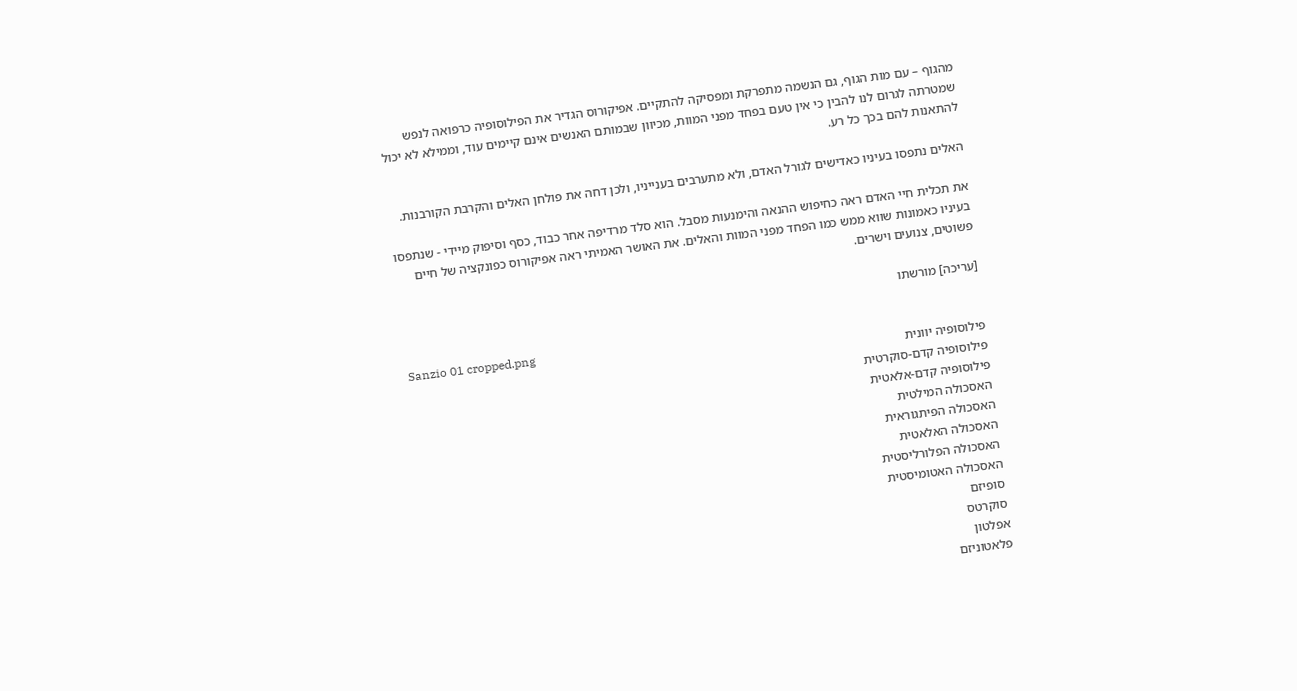מהגוף – עם מות הגוף, גם הנשמה מתפרקת ומפסיקה להתקיים. אפיקורוס הגדיר את הפילוסופיה כרפואה לנפש שמטרתה לגרום לנו להבין כי אין טעם בפחד מפני המוות, מכיוון שבמותם האנשים אינם קיימים עוד, וממילא לא יכול להתאנות להם בכך כל רע.

האלים נתפסו בעיניו כאדישים לגורל האדם, ולא מתערבים בענייניו, ולכן דחה את פולחן האלים והקרבת הקורבנות.

את תכלית חיי האדם ראה כחיפוש ההנאה והימנעות מסבל. הוא סלד מרדיפה אחר כבוד, כסף וסיפוק מיידי - שנתפסו בעיניו כאמונות שווא ממש כמו הפחד מפני המוות והאלים. את האושר האמיתי ראה אפיקורוס כפונקציה של חיים פשוטים, צנועים וישרים.

[עריכה] מורשתו

Sanzio 01 cropped.png
פילוסופיה יוונית
פילוסופיה קדם-סוקרטית
פילוסופיה קדם-אלאטית
האסכולה המילטית
האסכולה הפיתגוראית
האסכולה האלאטית
האסכולה הפלורליסטית
האסכולה האטומיסטית
סופיזם
סוקרטס
אפלטון
פלאטוניזם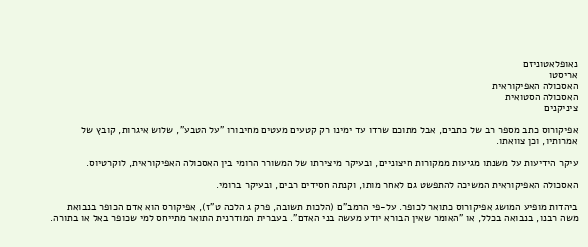נאופלאטוניזם
אריסטו
האסכולה האפיקוראית
האסכולה הסטואית
ציניקנים

אפיקורוס כתב מספר רב של כתבים, אבל מתוכם שרדו עד ימינו רק קטעים מעטים מחיבורו "על הטבע", שלוש איגרות, קובץ של אמרותיו, וכן צוואתו.

עיקר הידיעות על משנתו מגיעות ממקורות חיצוניים, ובעיקר מיצירתו של המשורר הרומי בין האסכולה האפיקוראית, לוקרטיוס.

האסכולה האפיקוראית המשיכה להתפשט גם לאחר מותו, וקנתה חסידים רבים, ובעיקר ברומי.

ביהדות מופיע המושג אפיקורוס כתואר לכופר. על-פי הרמב"ם (הלכות תשובה, פרק ג הלכה ט"ז), אפיקורס הוא אדם הכופר בנבואת משה רבנו, בנבואה בכלל, או "האומר שאין הבורא יודע מעשה בני האדם". בעברית המודרנית התואר מתייחס למי שכופר באל או בתורה.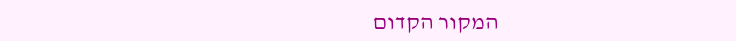המקור הקדום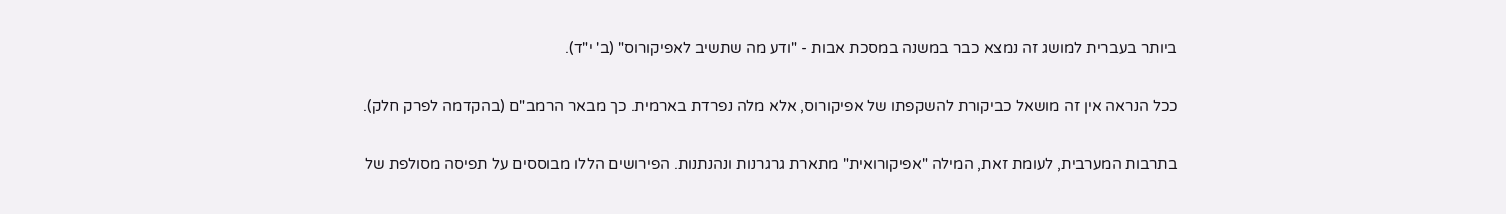ביותר בעברית למושג זה נמצא כבר במשנה במסכת אבות - "ודע מה שתשיב לאפיקורוס" (ב' י"ד).

ככל הנראה אין זה מושאל כביקורת להשקפתו של אפיקורוס, אלא מלה נפרדת בארמית. כך מבאר הרמב"ם (בהקדמה לפרק חלק).

בתרבות המערבית, לעומת זאת, המילה "אפיקורואית" מתארת גרגרנות ונהנתנות. הפירושים הללו מבוססים על תפיסה מסולפת של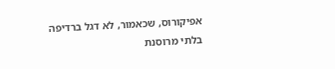אפיקורוס, שכאמור, לא דגל ברדיפה בלתי מרוסנת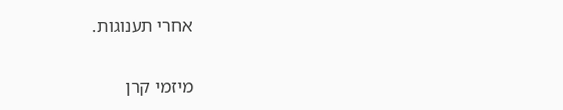אחרי תענוגות.

מיזמי קרן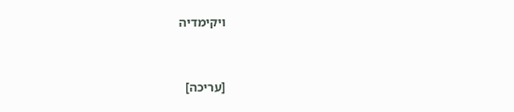ויקימדיה



[עריכה]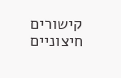קישורים חיצוניים